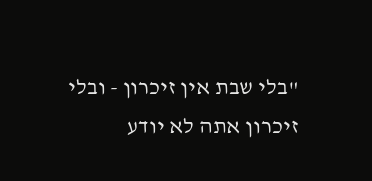"בלי שבת אין זיכרון - ובלי זיכרון אתה לא יודע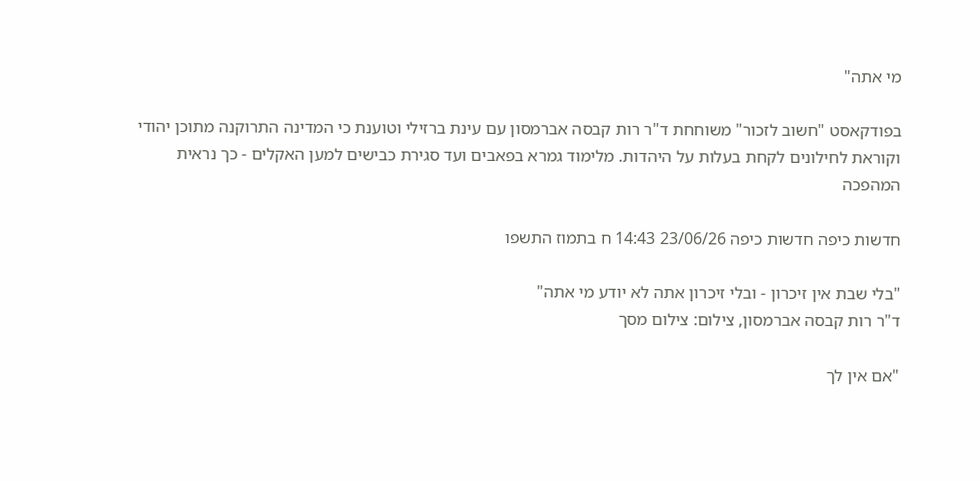מי אתה"

בפודקאסט "חשוב לזכור" משוחחת ד"ר רות קבסה אברמסון עם עינת ברזילי וטוענת כי המדינה התרוקנה מתוכן יהודי וקוראת לחילונים לקחת בעלות על היהדות. מלימוד גמרא בפאבים ועד סגירת כבישים למען האקלים - כך נראית המהפכה

חדשות כיפה חדשות כיפה 23/06/26 14:43 ח בתמוז התשפו

"בלי שבת אין זיכרון - ובלי זיכרון אתה לא יודע מי אתה"
ד"ר רות קבסה אברמסון, צילום: צילום מסך

"אם אין לך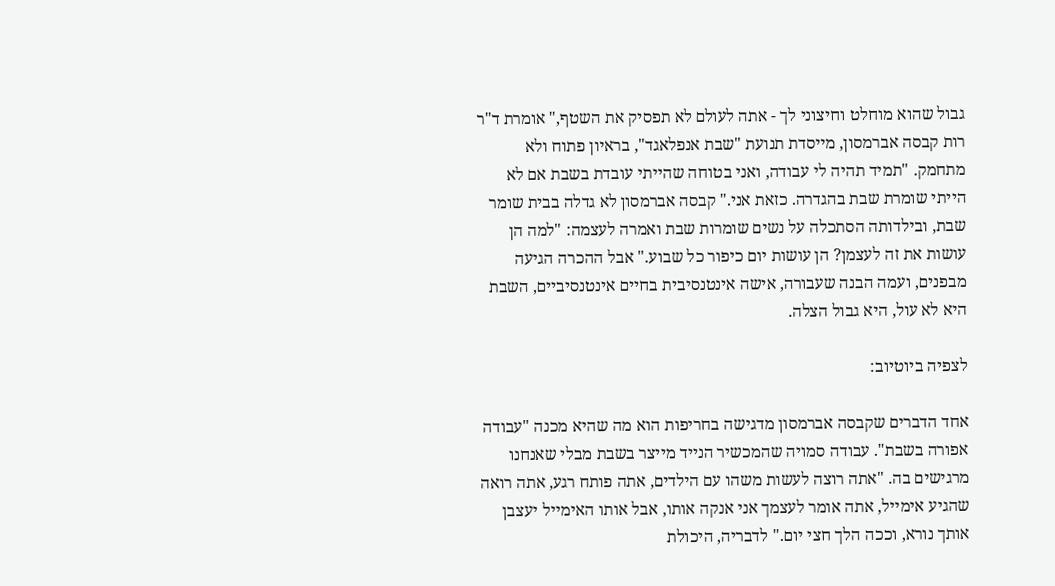גבול שהוא מוחלט וחיצוני לך - אתה לעולם לא תפסיק את השטף," אומרת ד"ר רות קבסה אברמסון, מייסדת תנועת "שבת אנפלאגד", בראיון פתוח ולא מתחמק. "תמיד תהיה לי עבודה, ואני בטוחה שהייתי עובדת בשבת אם לא הייתי שומרת שבת בהגדרה. כזאת אני." קבסה אברמסון לא גדלה בבית שומר שבת, ובילדותה הסתכלה על נשים שומרות שבת ואמרה לעצמה: "למה הן עושות את זה לעצמן? הן עושות יום כיפור כל שבוע." אבל ההכרה הגיעה מבפנים, ועמה הבנה שעבורה, אישה אינטנסיבית בחיים אינטנסיביים, השבת היא לא עול, היא גבול הצלה.

לצפיה ביוטיוב:

אחד הדברים שקבסה אברמסון מדגישה בחריפות הוא מה שהיא מכנה "עבודה אפורה בשבת". עבודה סמויה שהמכשיר הנייד מייצר בשבת מבלי שאנחנו מרגישים בה. "אתה רוצה לעשות משהו עם הילדים, אתה פותח רגע, אתה רואה שהגיע אימייל, אתה אומר לעצמך אני אנקה אותו, אבל אותו האימייל יעצבן אותך נורא, וככה הלך חצי יום." לדבריה, היכולת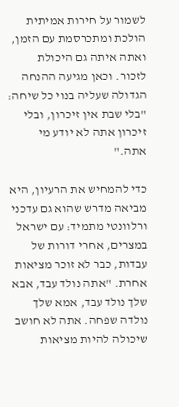לשמור על חירות אמיתית הולכת ומתכרסמת עם הזמן, ואתה איתה גם היכולת לזכור. וכאן מגיעה ההנחה הגדולה שעליה בנוי כל שיחה: "בלי שבת אין זיכרון, ובלי זיכרון אתה לא יודע מי אתה."

כדי להמחיש את הרעיון, היא מביאה מדרש שהוא גם עדכני ורלוונטי מתמיד: עם ישראל במצרים, אחרי דורות של עבדות, כבר לא זוכר מציאות אחרת. "אתה נולד עבד, אבא שלך נולד עבד, אמא שלך נולדה שפחה. אתה לא חושב שיכולה להיות מציאות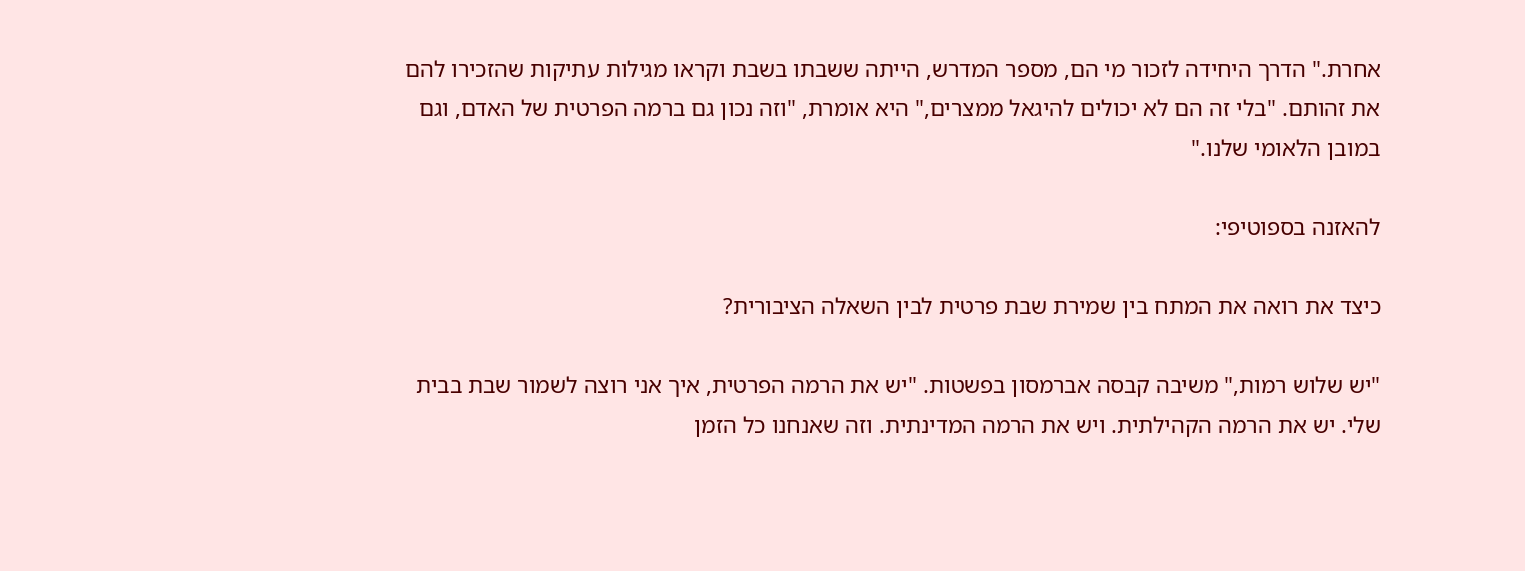אחרת." הדרך היחידה לזכור מי הם, מספר המדרש, הייתה ששבתו בשבת וקראו מגילות עתיקות שהזכירו להם את זהותם. "בלי זה הם לא יכולים להיגאל ממצרים," היא אומרת, "וזה נכון גם ברמה הפרטית של האדם, וגם במובן הלאומי שלנו."

להאזנה בספוטיפי:

כיצד את רואה את המתח בין שמירת שבת פרטית לבין השאלה הציבורית?

"יש שלוש רמות," משיבה קבסה אברמסון בפשטות. "יש את הרמה הפרטית, איך אני רוצה לשמור שבת בבית שלי. יש את הרמה הקהילתית. ויש את הרמה המדינתית. וזה שאנחנו כל הזמן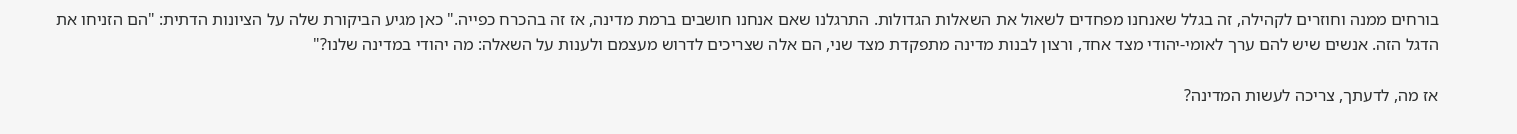בורחים ממנה וחוזרים לקהילה, זה בגלל שאנחנו מפחדים לשאול את השאלות הגדולות. התרגלנו שאם אנחנו חושבים ברמת מדינה, אז זה בהכרח כפייה." כאן מגיע הביקורת שלה על הציונות הדתית: "הם הזניחו את הדגל הזה. אנשים שיש להם ערך לאומי-יהודי מצד אחד, ורצון לבנות מדינה מתפקדת מצד שני, הם אלה שצריכים לדרוש מעצמם ולענות על השאלה: מה יהודי במדינה שלנו?"

אז מה, לדעתך, צריכה לעשות המדינה?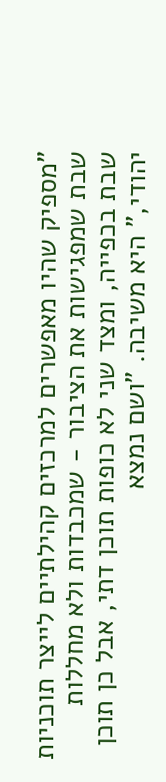"מספיק שהיו מאפשרים למרכזים קהילתיים לייצר תוכניות שבת שמפגישות את הציבור - שמכבדות ולא מחללות שבת בכפייה, ומצד שני לא כופות תוכן דתי, אבל כן תוכן יהודי," היא משיבה. "ושם נמצא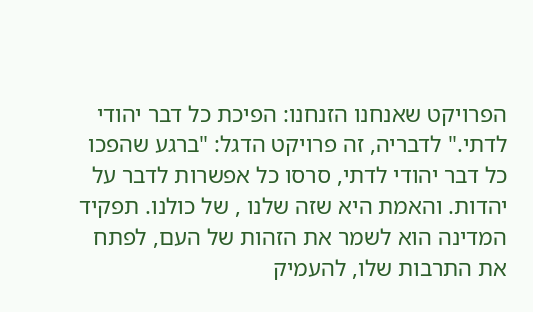הפרויקט שאנחנו הזנחנו: הפיכת כל דבר יהודי לדתי." לדבריה, זה פרויקט הדגל: "ברגע שהפכו כל דבר יהודי לדתי, סרסו כל אפשרות לדבר על יהדות. והאמת היא שזה שלנו , של כולנו. תפקיד המדינה הוא לשמר את הזהות של העם, לפתח את התרבות שלו, להעמיק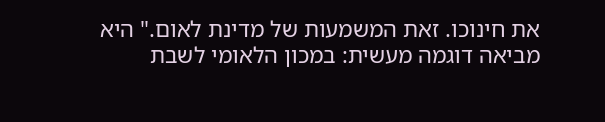את חינוכו. זאת המשמעות של מדינת לאום." היא מביאה דוגמה מעשית: במכון הלאומי לשבת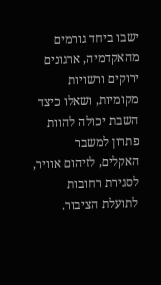ישבו ביחד גורמים מהאקדמיה, ארגונים ירוקים ורשויות מקומיות, ושאלו כיצד השבת יכולה להוות פתרון למשבר האקלים, לזיהום אוויר, לסגירת רחובות לתועלת הציבור.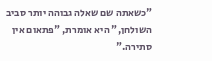"כשאתה שם שאלה גבוהה יותר סביב השולחן," היא אומרת, "פתאום אין סתירה."